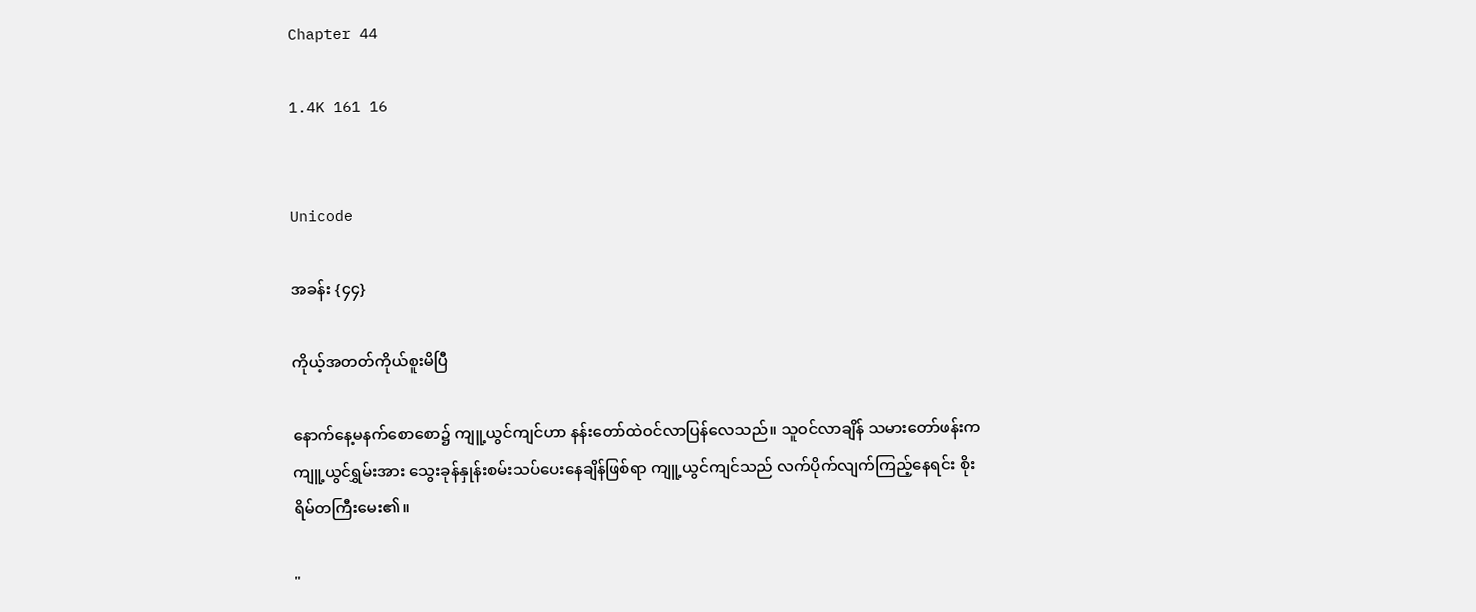Chapter 44

1.4K 161 16


Unicode

အခန်း {၄၄}

ကိုယ့်အတတ်ကိုယ်စူးမိပြီ

နောက်နေ့မနက်စောစော၌ ကျူ့ယွင်ကျင်ဟာ နန်းတော်ထဲဝင်လာပြန်လေသည်။ သူဝင်လာချိန် သမားတော်ဖန်းက ကျူ့ယွင်ရွှမ်းအား သွေးခုန်နှုန်းစမ်းသပ်ပေးနေချိန်ဖြစ်ရာ ကျူ့ယွင်ကျင်သည် လက်ပိုက်လျက်ကြည့်နေရင်း စိုးရိမ်တကြီးမေး၏။

"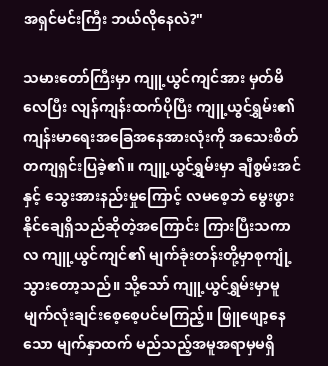အရှင်မင်းကြီး ဘယ်လိုနေလဲ?"

သမားတော်ကြီးမှာ ကျူ့ယွင်ကျင်အား မှတ်မိလေပြီး လျန်ကျန်းထက်ပိုပြီး ကျူ့ယွင်ရွှမ်း၏ ကျန်းမာရေးအခြေအနေအားလုံးကို အသေးစိတ်တကျရှင်းပြခဲ့၏။ ကျူ့ယွင်ရွှမ်းမှာ ချီစွမ်းအင်နှင့် သွေးအားနည်းမှုကြောင့် လမစေ့ဘဲ‌ မွေးဖွားနိုင်ချေရှိသည်ဆိုတဲ့အကြောင်း ကြားပြီးသကာလ ကျူ့ယွင်ကျင်၏ မျက်ခုံးတန်းတို့မှာစုကျုံ့သွားတော့သည်။ သို့သော် ကျူ့ယွင်ရွှမ်းမှာမူ မျက်လုံးချင်းစေ့စေ့ပင်မကြည့်။ ဖြူဖျော့နေသော မျက်နှာထက် မည်သည့်အမူအရာမှမရှိ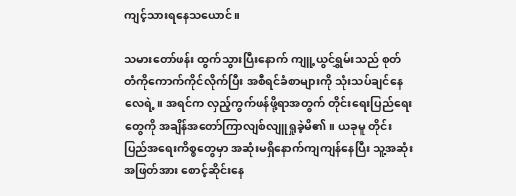ကျင့်သားရနေသယောင်။

သမားတော်ဖန်း ထွက်သွားပြီးနောက် ကျူ့ယွင်ရွှမ်းသည် စုတ်တံကိုကောက်ကိုင်လိုက်ပြီး အစီရင်ခံစာများကို သုံးသပ်ချင်နေလေရဲ့။ အရင်က လှည့်ကွက်ဖန်ဖို့ရာအတွက် တိုင်းရေးပြည်ရေးတွေကို အချိန်အတော်ကြာလျစ်လျူရှုခဲ့မိ၏။ ယခုမူ တိုင်းပြည်အရေးကိစ္စတွေမှာ အဆုံးမရှိနောက်ကျကျန်နေပြီး သူ့အဆုံးအဖြတ်အား စောင့်ဆိုင်းနေ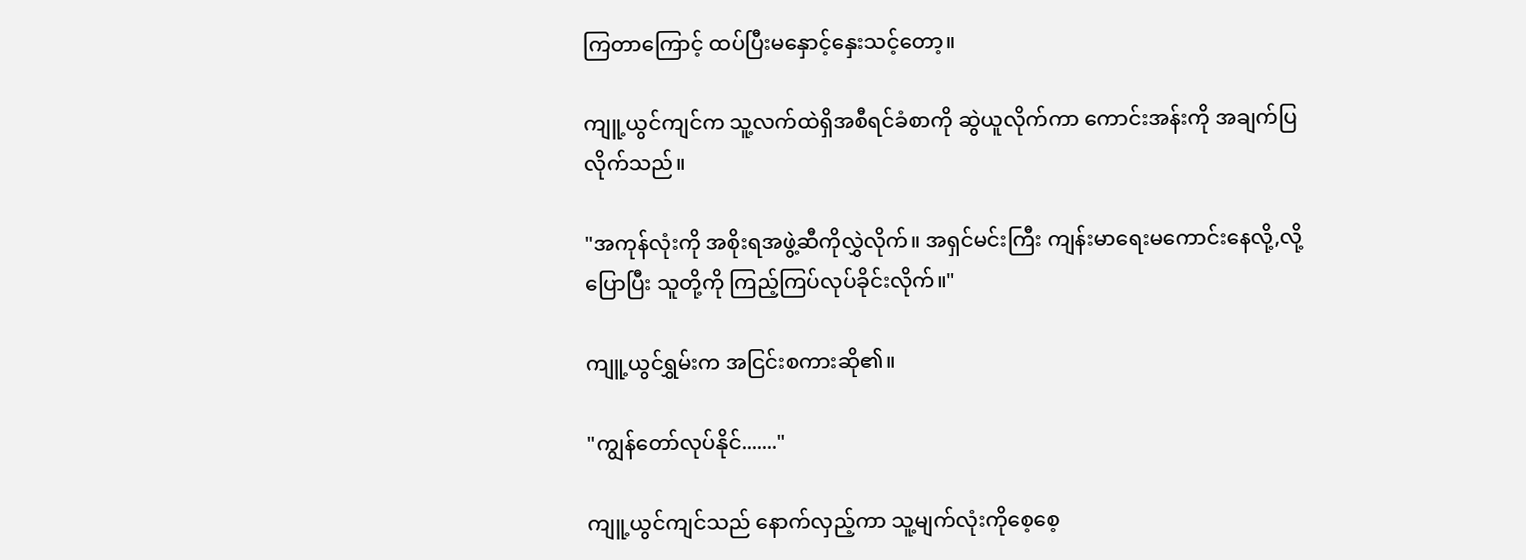ကြတာကြောင့် ထပ်ပြီးမနှောင့်နှေးသင့်တော့။

ကျူ့ယွင်ကျင်က သူ့လက်ထဲရှိအစီရင်ခံစာကို ဆွဲယူလိုက်ကာ ကောင်းအန်းကို အချက်ပြလိုက်သည်။

"အကုန်လုံးကို အစိုးရအဖွဲ့ဆီကိုလွှဲလိုက်။ အရှင်မင်းကြီး ကျန်းမာရေးမကောင်းနေလို့,လို့ပြောပြီး သူတို့ကို ကြည့်ကြပ်လုပ်ခိုင်းလိုက်။"

ကျူ့ယွင်ရွှမ်းက အငြင်းစကားဆို၏။

"ကျွန်တော်လုပ်နိုင်......."

ကျူ့ယွင်ကျင်သည် ‌နောက်လှည့်ကာ သူ့မျက်လုံးကိုစေ့စေ့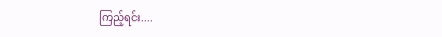ကြည့်ရင်း....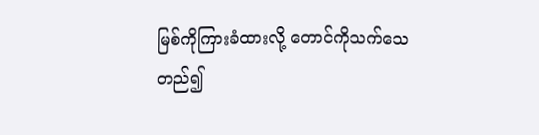မြစ်ကိုကြားခံထားလို့ တောင်ကိုသက်သေတည်၍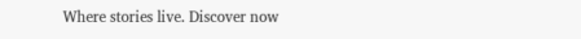Where stories live. Discover now